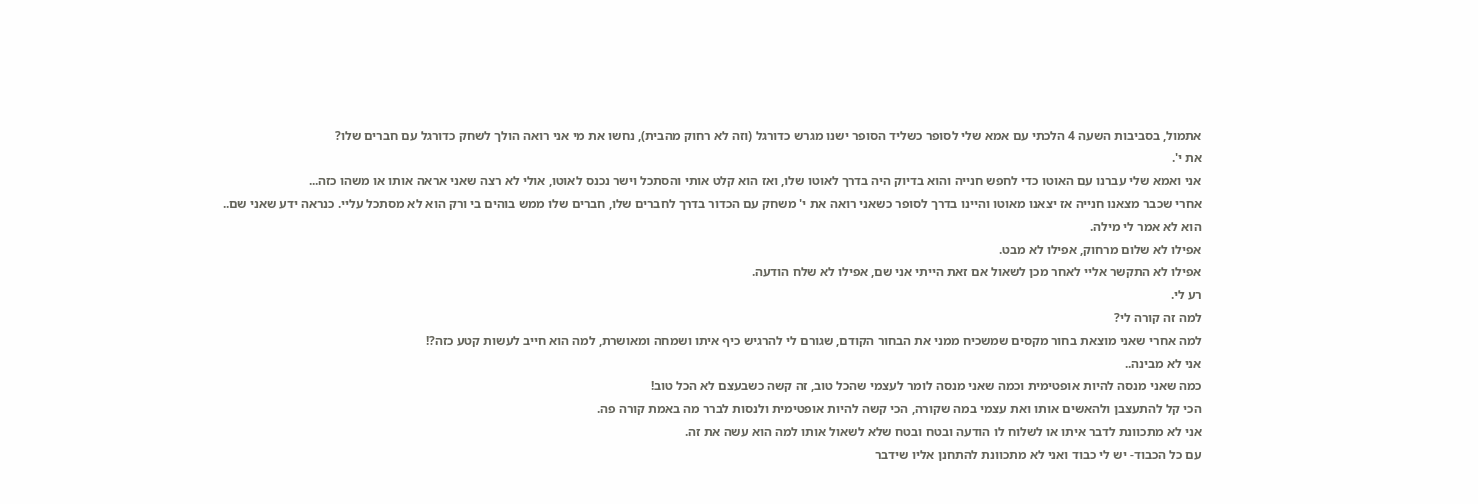אתמול, בסביבות השעה 4 הלכתי עם אמא שלי לסופר כשליד הסופר ישנו מגרש כדורגל (וזה לא רחוק מהבית), נחשו את מי אני רואה הולך לשחק כדורגל עם חברים שלו?
את י'.
אני ואמא שלי עברנו עם האוטו כדי לחפש חנייה והוא בדיוק היה בדרך לאוטו שלו, ואז הוא קלט אותי והסתכל וישר נכנס לאוטו, אולי לא רצה שאני אראה אותו או משהו כזה...
אחרי שכבר מצאנו חנייה אז יצאנו מאוטו והיינו בדרך לסופר כשאני רואה את י' משחק עם הכדור בדרך לחברים שלו, חברים שלו ממש בוהים בי ורק הוא לא מסתכל עליי. כנראה ידע שאני שם..
הוא לא אמר לי מילה.
אפילו לא שלום מרחוק, אפילו לא מבט.
אפילו לא התקשר אליי לאחר מכן לשאול אם זאת הייתי אני שם, אפילו לא שלח הודעה.
רע לי.
למה זה קורה לי?
למה אחרי שאני מוצאת בחור מקסים שמשכיח ממני את הבחור הקודם, שגורם לי להרגיש כיף איתו ושמחה ומאושרת, למה הוא חייב לעשות קטע כזה?!
אני לא מבינה..
כמה שאני מנסה להיות אופטימית וכמה שאני מנסה לומר לעצמי שהכל טוב, זה קשה כשבעצם לא הכל טוב!
הכי קל להתעצבן ולהאשים אותו ואת עצמי במה שקורה, הכי קשה להיות אופטימית ולנסות לברר מה באמת קורה פה.
אני לא מתכוונת לדבר איתו או לשלוח לו הודעה ובטח ובטח שלא לשאול אותו למה הוא עשה את זה.
עם כל הכבוד- יש לי כבוד ואני לא מתכוונת להתחנן אליו שידבר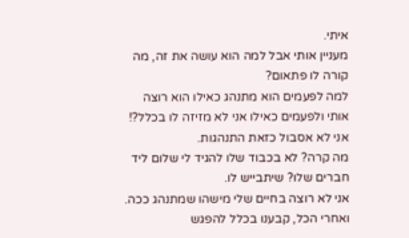איתי.
מעניין אותי אבל למה הוא עושה את זה, מה קורה לו פתאום?
למה לפעמים הוא מתנהג כאילו הוא רוצה אותי ולפעמים כאילו אני לא מזיזה לו בכלל?!
אני לא אסבול כזאת התנהגות.
מה קרה? לא בכבוד שלו להגיד לי שלום ליד חברים שלו? שיתבייש לו.
אני לא רוצה בחיים שלי מישהו שמתנהג ככה.
ואחרי הכל, קבענו בכלל להפגש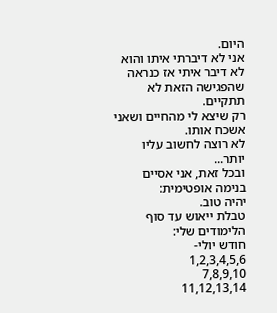היום.
אני לא דיברתי איתו והוא לא דיבר איתי אז כנראה שהפגישה הזאת לא תתקיים.
רק שיצא לי מהחיים ושאני אשכח אותו.
לא רוצה לחשוב עליו יותר...
ובכל זאת, אני אסיים בנימה אופטימית:
יהיה טוב.
טבלת ייאוש עד סוף הלימודים שלי:
חודש יולי-
1,2,3,4,5,6
7,8,9,10
11,12,13,14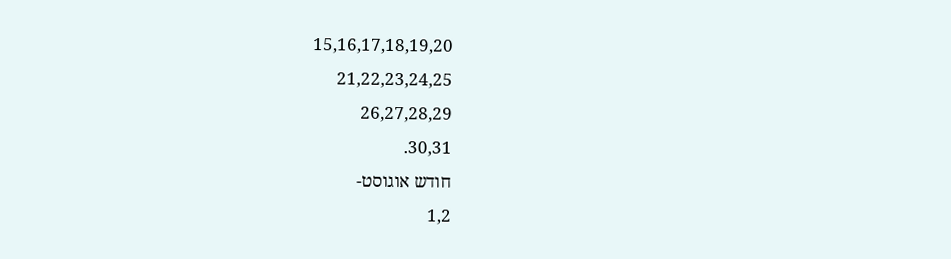15,16,17,18,19,20
21,22,23,24,25
26,27,28,29
30,31.
חודש אוגוסט-
1,2